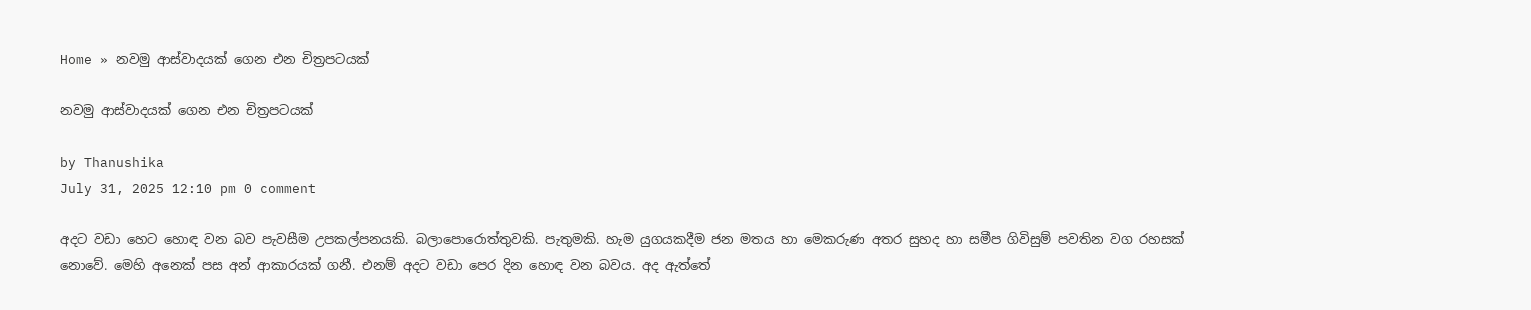Home » නවමු ආස්වාදයක් ගෙන එන චිත්‍රපටයක්

නවමු ආස්වාදයක් ගෙන එන චිත්‍රපටයක්

by Thanushika
July 31, 2025 12:10 pm 0 comment

අදට වඩා හෙට හොඳ වන බව පැවසීම උපකල්පනයකි. බලාපොරොත්තුවකි. පැතුමකි. හැම යුගයකදීම ජන මතය හා මෙකරුණ අතර සුහද හා සමීප ගිවිසුම් පවතින වග රහසක් නොවේ. මෙහි අනෙක් පස අන් ආකාරයක් ගනී. එනම් අදට වඩා පෙර දින හොඳ වන බවය. අද ඇත්තේ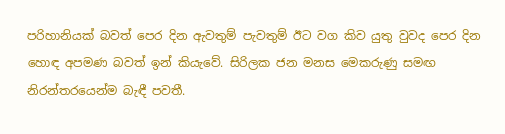පරිහානියක් බවත් පෙර දින ඇවතුම් පැවතුම් ඊට වග කිව යුතු වුවද පෙර දින හොඳ අපමණ බවත් ඉන් කියැවේ. සිරිලක ජන මනස මෙකරුණු සමඟ නිරන්තරයෙන්ම බැඳී පවතී.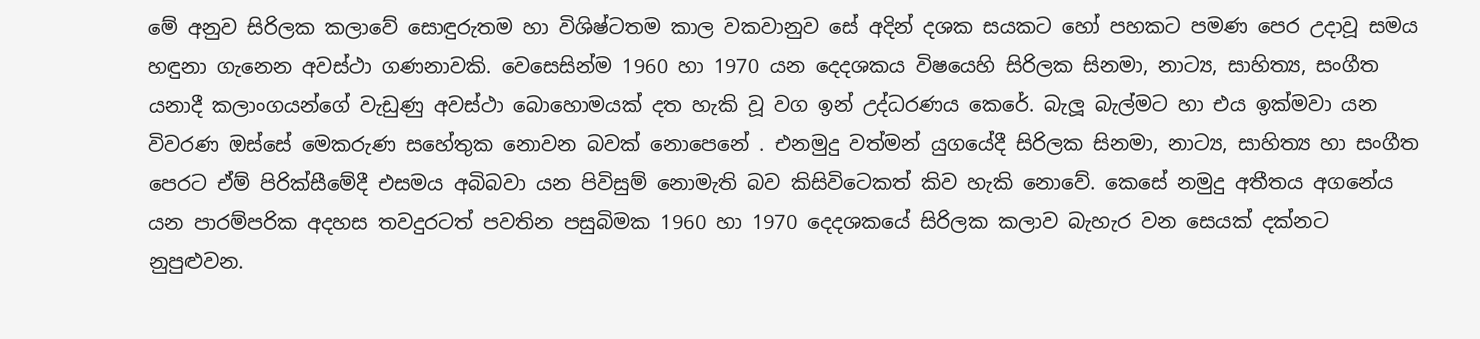මේ අනුව සිරිලක කලාවේ සොඳුරුතම හා විශිෂ්ටතම කාල වකවානුව සේ අදින් දශක සයකට හෝ පහකට පමණ පෙර උදාවූ සමය හඳුනා ගැනෙන අවස්ථා ගණනාවකි. වෙසෙසින්ම 1960 හා 1970 යන දෙදශකය විෂයෙහි සිරිලක සිනමා, නාට්‍ය, සාහිත්‍ය, සංගීත යනාදී කලාංගයන්ගේ වැඩුණු අවස්ථා බොහොමයක් දත හැකි වූ වග ඉන් උද්ධරණය කෙරේ. බැලූ බැල්මට හා එය ඉක්මවා යන විවරණ ඔස්සේ මෙකරුණ සහේතුක නොවන බවක් නොපෙනේ . එනමුදු වත්මන් යුගයේදී සිරිලක සිනමා, නාට්‍ය, සාහිත්‍ය හා සංගීත පෙරට ඒම් පිරික්සීමේදී එසමය අබිබවා යන පිවිසුම් නොමැති බව කිසිවිටෙකත් කිව හැකි නොවේ. කෙසේ නමුදු අතීතය අගනේය යන පාරම්පරික අදහස තවදුරටත් පවතින පසුබිමක 1960 හා 1970 දෙදශකයේ සිරිලක කලාව බැහැර වන සෙයක් දක්නට නුපුළුවන.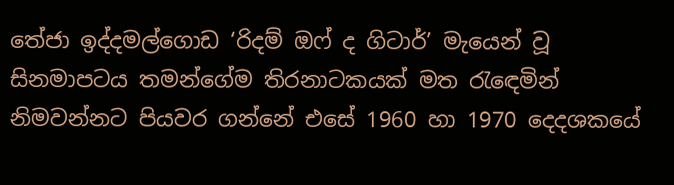තේජා ඉද්දමල්ගොඩ ‘රිදම් ඔෆ් ද ගිටාර්’ මැයෙන් වූ සිනමාපටය තමන්ගේම තිරනාටකයක් මත රැඳෙමින් නිමවන්නට පියවර ගන්නේ එසේ 1960 හා 1970 දෙදශකයේ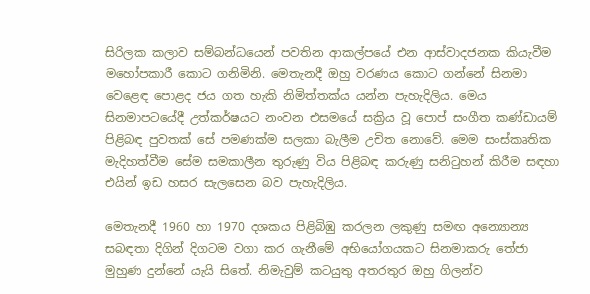සිරිලක කලාව සම්බන්ධයෙන් පවතින ආකල්පයේ එන ආස්වාදජනක කියැවීම මහෝපකාරී කොට ගනිමිනි. මෙතැනදී ඔහු වරණය කොට ගන්නේ සිනමා වෙළෙඳ පොළද ජය ගත හැකි නිමිත්තක්ය යන්න පැහැදිලිය. මෙය සිනමාපටයේදී උත්කර්ෂයට නංවන එසමයේ සක්‍රිය වූ පොප් සංගීත කණ්ඩායම් පිළිබඳ පුවතක් සේ පමණක්ම සලකා බැලීම උචිත නොවේ. මෙම සංස්කෘතික මැදිහත්වීම සේම සමකාලීන තුරුණු විය පිළිබඳ කරුණු සනිටුහන් කිරීම සඳහා එයින් ඉඩ හසර සැලසෙන බව පැහැදිලිය.

මෙතැනදී 1960 හා 1970 දශකය පිළිබිඹු කරලන ලකුණු සමඟ අන්‍යොන්‍ය සබඳතා දිගින් දිගටම වගා කර ගැනීමේ අභියෝගයකට සිනමාකරු තේජා මුහුණ දුන්නේ යැයි සිතේ. නිමැවුම් කටයුතු අතරතුර ඔහු ගිලන්ව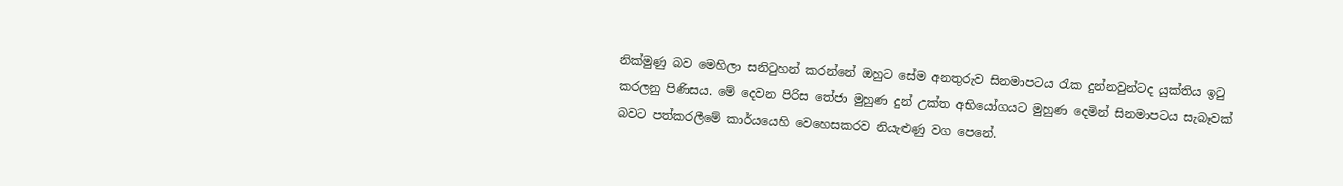නික්මුණු බව මෙහිලා සනිටුහන් කරන්නේ ඔහුට සේම අනතුරුව සිනමාපටය රැක දුන්නවුන්ටද යුක්තිය ඉටු කරලනු පිණිසය. මේ දෙවන පිරිස තේජා මුහුණ දුන් උක්ත අභියෝගයට මුහුණ දෙමින් සිනමාපටය සැබෑවක් බවට පත්කරලීමේ කාර්යයෙහි වෙහෙසකරව නියැළුණු වග පෙනේ.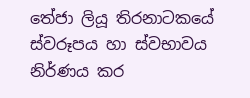තේජා ලියූ තිරනාටකයේ ස්වරූපය හා ස්වභාවය නිර්ණය කර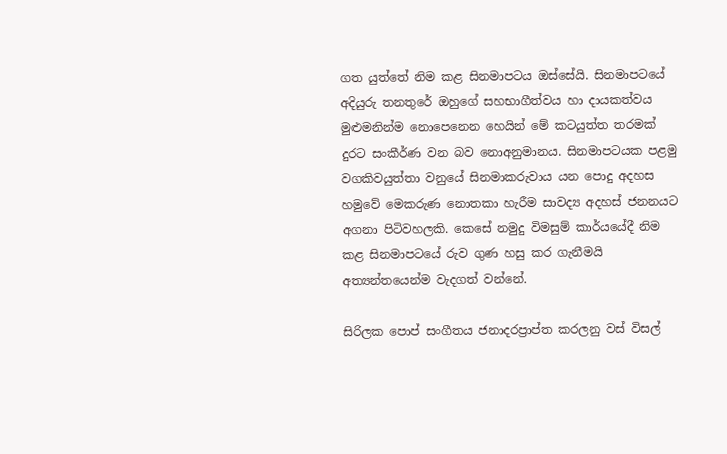ගත යුත්තේ නිම කළ සිනමාපටය ඔස්සේයි. සිනමාපටයේ අදියුරු තනතුරේ ඔහුගේ සහභාගීත්වය හා දායකත්වය මුළුමනින්ම නොපෙනෙන හෙයින් මේ කටයුත්ත තරමක් දුරට සංකීර්ණ වන බව නොඅනුමානය. සිනමාපටයක පළමු වගකිවයුත්තා වනුයේ සිනමාකරුවාය යන පොදු අදහස හමුවේ මෙකරුණ නොතකා හැරීම සාවද්‍ය අදහස් ජනනයට අගනා පිටිවහලකි. කෙසේ නමුදු විමසුම් කාර්යයේදී නිම කළ සිනමාපටයේ රුව ගුණ හසු කර ගැනීමයි අත්‍යන්තයෙන්ම වැදගත් වන්නේ.

සිරිලක පොප් සංගීතය ජනාදරප්‍රාප්ත කරලනු වස් විසල්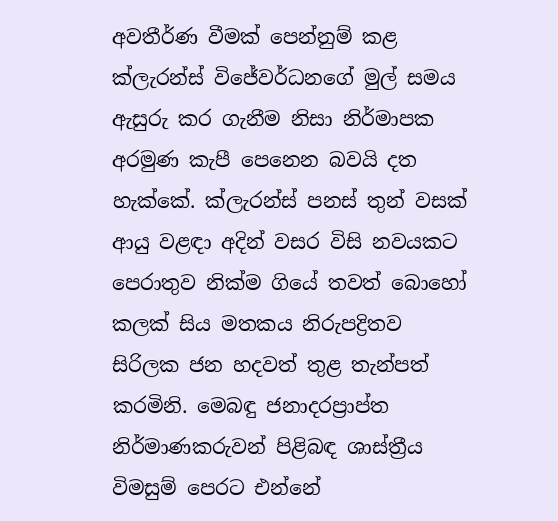අවතීර්ණ වීමක් පෙන්නුම් කළ ක්ලැරන්ස් විජේවර්ධනගේ මුල් සමය ඇසුරු කර ගැනීම නිසා නිර්මාපක අරමුණ කැපී පෙනෙන බවයි දත හැක්කේ. ක්ලැරන්ස් පනස් තුන් වසක් ආයු වළඳා අදින් වසර විසි නවයකට පෙරාතුව නික්ම ගියේ තවත් බොහෝ කලක් සිය මතකය නිරුපද්‍රිතව සිරිලක ජන හදවත් තුළ තැන්පත් කරමිනි. මෙබඳු ජනාදරප්‍රාප්ත නිර්මාණකරුවන් පිළිබඳ ශාස්ත්‍රීය විමසුම් පෙරට එන්නේ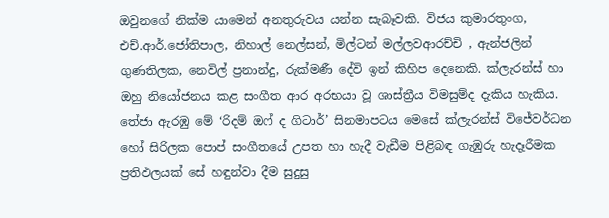ඔවුනගේ නික්ම යාමෙන් අනතුරුවය යන්න සැබෑවකි. විජය කුමාරතුංග, එච්.ආර්.ජෝතිපාල, නිහාල් නෙල්සන්, මිල්ටන් මල්ලවආරච්චි , ඇන්ජලින් ගුණතිලක, නෙවිල් ප්‍රනාන්දු, රුක්මණී දේවි ඉන් කිහිප දෙනෙකි. ක්ලැරන්ස් හා ඔහු නියෝජනය කළ සංගීත ආර අරභයා වූ ශාස්ත්‍රීය විමසුම්ද දැකිය හැකිය. තේජා ඇරඹු මේ ‘රිදම් ඔෆ් ද ගිටාර්’ සිනමාපටය මෙසේ ක්ලැරන්ස් විජේවර්ධන හෝ සිරිලක පොප් සංගීතයේ උපත හා හැදී වැඩීම පිළිබඳ ගැඹුරු හැදෑරීමක ප්‍රතිඵලයක් සේ හඳුන්වා දීම සුදුසු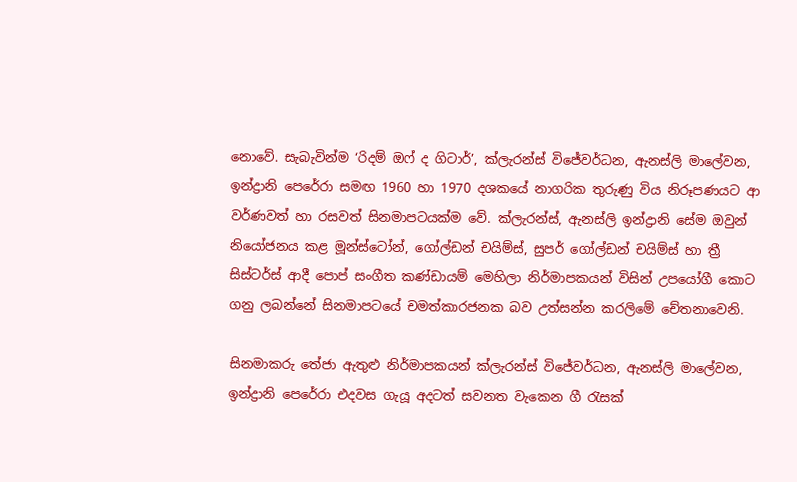නොවේ. සැබැවින්ම ‘රිදම් ඔෆ් ද ගිටාර්’, ක්ලැරන්ස් විජේවර්ධන, ඇනස්ලි මාලේවන, ඉන්ද්‍රානි පෙරේරා සමඟ 1960 හා 1970 දශකයේ නාගරික තුරුණු විය නිරූපණයට ආ වර්ණවත් හා රසවත් සිනමාපටයක්ම වේ. ක්ලැරන්ස්, ඇනස්ලි ඉන්ද්‍රානි සේම ඔවුන් නියෝජනය කළ මූන්ස්ටෝන්, ගෝල්ඩන් චයිම්ස්, සුපර් ගෝල්ඩන් චයිම්ස් හා ත්‍රී සිස්ටර්ස් ආදී පොප් සංගීත කණ්ඩායම් මෙහිලා නිර්මාපකයන් විසින් උපයෝගී කොට ගනු ලබන්නේ සිනමාපටයේ චමත්කාරජනක බව උත්සන්න කරලිමේ චේතනාවෙනි.

සිනමාකරු තේජා ඇතුළු නිර්මාපකයන් ක්ලැරන්ස් විජේවර්ධන, ඇනස්ලි මාලේවන, ඉන්ද්‍රානි පෙරේරා එදවස ගැයූ අදටත් සවනත වැකෙන ගී රැසක්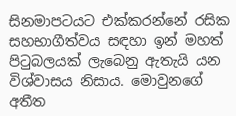සිනමාපටයට එක්කරන්නේ රසික සහභාගීත්වය සඳහා ඉන් මහත් පිටුබලයක් ලැබෙනු ඇතැයි යන විශ්වාසය නිසාය. මොවුනගේ අතීත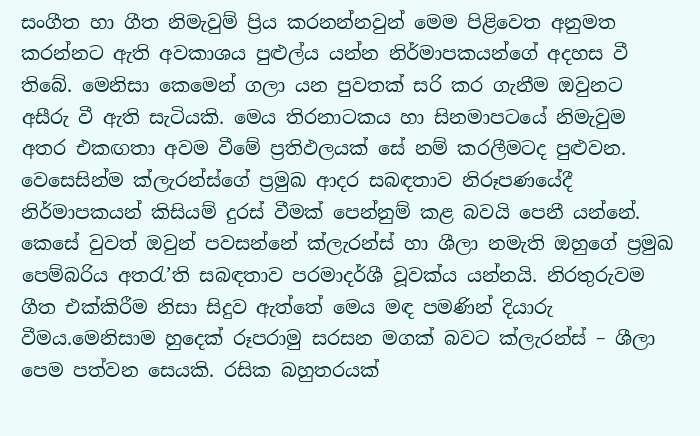සංගීත හා ගීත නිමැවුම් ප්‍රිය කරනන්නවුන් මෙම පිළිවෙත අනුමත කරන්නට ඇති අවකාශය පුළුල්ය යන්න නිර්මාපකයන්ගේ අදහස වී තිබේ. මෙනිසා කෙමෙන් ගලා යන පුවතක් සරි කර ගැනීම ඔවුනට අසීරු වී ඇති සැටියකි. මෙය තිරනාටකය හා සිනමාපටයේ නිමැවුම අතර එකඟතා අවම වීමේ ප්‍රතිඵලයක් සේ නම් කරලීමටද පුළුවන. වෙසෙසින්ම ක්ලැරන්ස්ගේ ප්‍රමුඛ ආදර සබඳතාව නිරූපණයේදී නිර්මාපකයන් කිසියම් දුරස් වීමක් පෙන්නුම් කළ බවයි පෙනී යන්නේ. කෙසේ වුවත් ඔවුන් පවසන්නේ ක්ලැරන්ස් හා ශීලා නමැති ඔහුගේ ප්‍රමුඛ පෙම්බරිය අතරැ’ති සබඳතාව පරමාදර්ශී වූවක්ය යන්නයි. නිරතුරුවම ගීත එක්කිරීම නිසා සිදුව ඇත්තේ මෙය මඳ පමණින් දියාරු වීමය.මෙනිසාම හුදෙක් රූපරාමු සරසන මගක් බවට ක්ලැරන්ස් – ශීලා පෙම පත්වන සෙයකි. රසික බහුතරයක්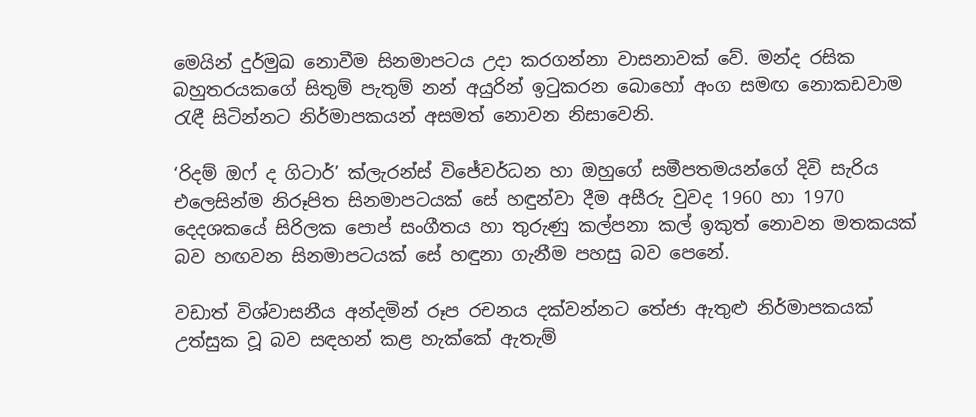මෙයින් දුර්මුඛ නොවීම සිනමාපටය උදා කරගන්නා වාසනාවක් වේ. මන්ද රසික බහුතරයකගේ සිතුම් පැතුම් නන් අයුරින් ඉටුකරන බොහෝ අංග සමඟ නොකඩවාම රැඳී සිටින්නට නිර්මාපකයන් අසමත් නොවන නිසාවෙනි.

‘රිදම් ඔෆ් ද ගිටාර්’ ක්ලැරන්ස් විජේවර්ධන හා ඔහුගේ සමීපතමයන්ගේ දිවි සැරිය එලෙසින්ම නිරූපිත සිනමාපටයක් සේ හඳුන්වා දීම අසීරු වුවද 1960 හා 1970 දෙදශකයේ සිරිලක පොප් සංගීතය හා තුරුණු කල්පනා කල් ඉකුත් නොවන මතකයක් බව හඟවන සිනමාපටයක් සේ හඳුනා ගැනීම පහසු බව පෙනේ.

වඩාත් විශ්වාසනීය අන්දමින් රූප රචනය දක්වන්නට තේජා ඇතුළු නිර්මාපකයක් උත්සුක වූ බව සඳහන් කළ හැක්කේ ඇතැම්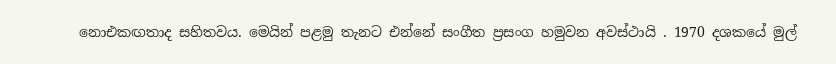නොඑකඟතාද සහිතවය. මෙයින් පළමු තැනට එන්නේ සංගීත ප්‍රසංග හමුවන අවස්ථායි . 1970 දශකයේ මුල්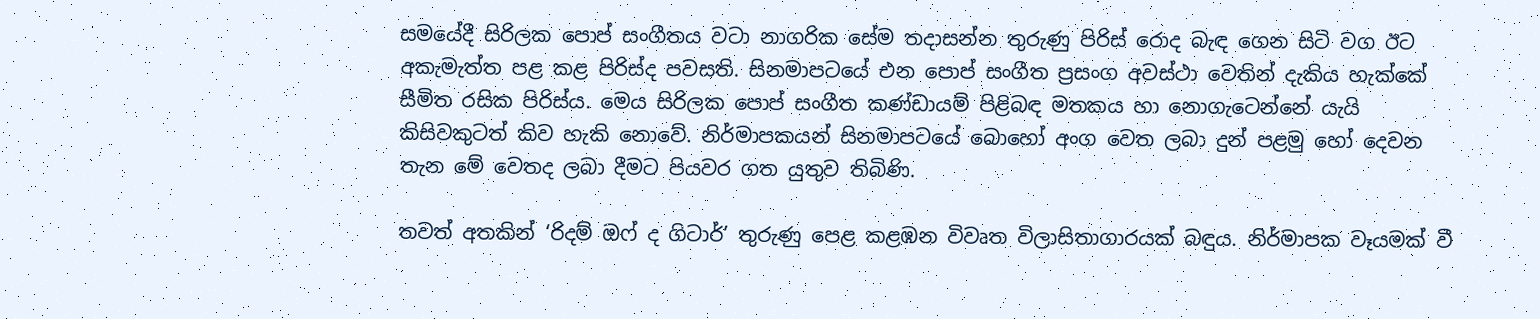සමයේදී සිරිලක පොප් සංගීතය වටා නාගරික සේම තදාසන්න තුරුණු පිරිස් රොද බැඳ ගෙන සිටි වග ඊට අකැමැත්ත පළ කළ පිරිස්ද පවසති. සිනමාපටයේ එන පොප් සංගීත ප්‍රසංග අවස්ථා වෙතින් දැකිය හැක්කේ සීමිත රසික පිරිස්ය. මෙය සිරිලක පොප් සංගීත කණ්ඩායම් පිළිබඳ මතකය හා නොගැටෙන්නේ යැයි කිසිවකුටත් කිව හැකි නොවේ. නිර්මාපකයන් සිනමාපටයේ බොහෝ අංග වෙත ලබා දුන් පළමු හෝ දෙවන තැන මේ වෙතද ලබා දීමට පියවර ගත යුතුව තිබිණි.

තවත් අතකින් ‘රිදම් ඔෆ් ද ගිටාර්’ තුරුණු පෙළ කළඹන විවෘත විලාසිතාගාරයක් බඳුය. නිර්මාපක වෑයමක් වී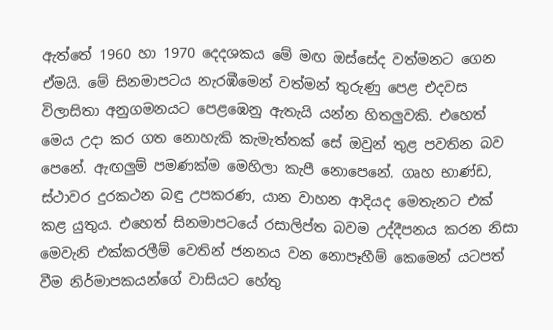ඇත්තේ 1960 හා 1970 දෙදශකය මේ මඟ ඔස්සේද වත්මනට ගෙන ඒමයි. මේ සිනමාපටය නැරඹීමෙන් වත්මන් තුරුණු පෙළ එදවස විලාසිතා අනුගමනයට පෙළඹෙනු ඇතැයි යන්න හිතලුවකි. එහෙත් මෙය උදා කර ගත නොහැකි කැමැත්තක් සේ ඔවුන් තුළ පවතින බව පෙනේ. ඇඟලුම් පමණක්ම මෙහිලා කැපී නොපෙනේ. ගෘහ භාණ්ඩ, ස්ථාවර දුරකථන බඳු උපකරණ, යාන වාහන ආදියද මෙතැනට එක් කළ යුතුය. එහෙත් සිනමාපටයේ රසාලිප්ත බවම උද්දීපනය ක‍රන නිසා මෙවැනි එක්කරලීම් වෙතින් ජනනය වන නොපෑහීම් කෙමෙන් යටපත් වීම නිර්මාපකයන්ගේ වාසියට හේතු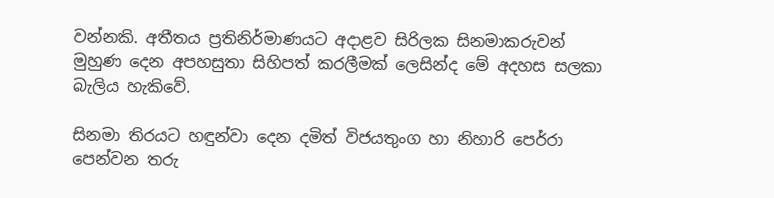වන්නකි. අතීතය ප්‍රතිනිර්මාණයට අදාළව සිරිලක සිනමාකරුවන් මුහුණ දෙන අපහසුතා සිහිපත් කරලීමක් ලෙසින්ද මේ අදහස සලකා බැලිය හැකිවේ.

සිනමා තිරයට හඳුන්වා දෙන දමිත් විජයතුංග හා නිහාරි පෙර්රා පෙන්වන තරු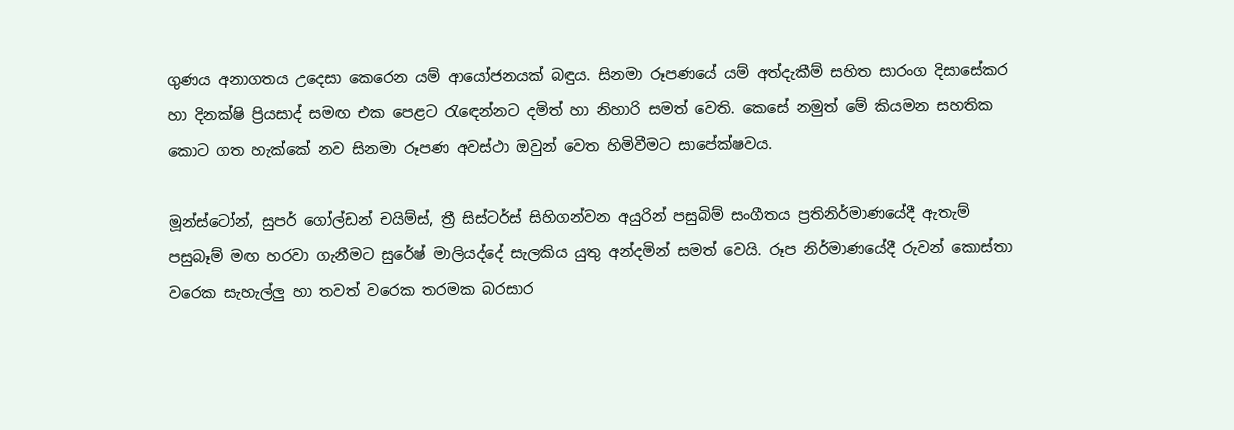ගුණය අනාගතය උදෙසා කෙරෙන යම් ආයෝජනයක් බඳුය. සිනමා රූපණයේ යම් අත්දැකීම් සහිත සාරංග දිසාසේකර හා දිනක්ෂි ප්‍රියසාද් සමඟ එක පෙළට රැඳෙන්නට දමිත් හා නිහාරි සමත් වෙති. කෙසේ නමුත් මේ කියමන සහතික කොට ගත හැක්කේ නව සිනමා රූපණ අවස්ථා ඔවුන් වෙත හිමිවීමට සාපේක්ෂවය.

මූන්ස්ටෝන්, සුපර් ගෝල්ඩන් චයිම්ස්, ත්‍රී සිස්ටර්ස් සිහිගන්වන අයුරින් පසුබිම් සංගීතය ප්‍රතිනිර්මාණයේදී ඇතැම් පසුබෑම් මඟ හරවා ගැනීමට සුරේෂ් මාලියද්දේ සැලකිය යුතු අන්දමින් සමත් වෙයි. රූප නිර්මාණයේදී රුවන් කොස්තා වරෙක සැහැල්ලු හා තවත් වරෙක තරමක බරසාර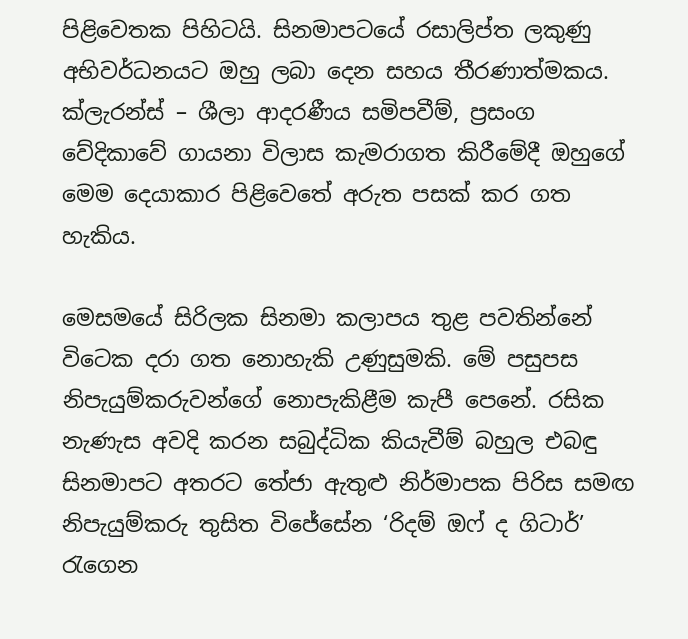පිළිවෙතක පිහිටයි. සිනමාපටයේ රසාලිප්ත ලකුණු අභිවර්ධනයට ඔහු ලබා දෙන සහය තීරණාත්මකය. ක්ලැරන්ස් – ශීලා ආදරණීය සමිපවීම්, ප්‍රසංග වේදිකාවේ ගායනා විලාස කැමරාගත කිරීමේදී ඔහුගේ මෙම දෙයාකාර පිළිවෙතේ අරුත පසක් කර ගත හැකිය.

මෙසමයේ සිරිලක සිනමා කලාපය තුළ පවතින්නේ විටෙක දරා ගත නොහැකි උණුසුමකි. මේ පසුපස නිපැයුම්කරුවන්ගේ නොපැකිළීම කැපී පෙනේ. රසික නැණැස අවදි කරන සබුද්ධික කියැවීම් බහුල එබඳු සිනමාපට අතරට තේජා ඇතුළු නිර්මාපක පිරිස සමඟ නිපැයුම්කරු තුසිත විජේසේන ‘රිදම් ඔෆ් ද ගිටාර්’ රැගෙන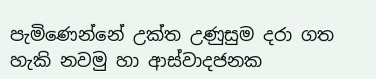පැමිණෙන්නේ ‌උක්ත උණුසුම දරා ගත හැකි නවමු හා ආස්වාදජනක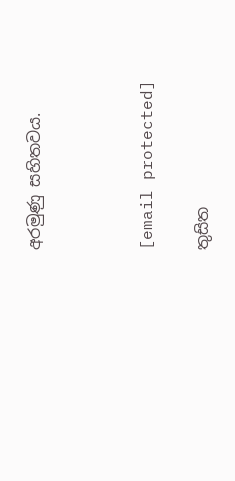අරමුණු සහිතවය.



[email protected]

තුසිත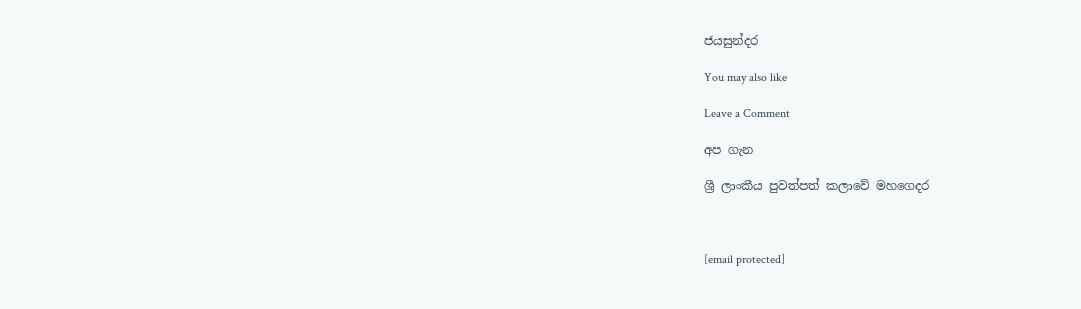ජයසුන්දර

You may also like

Leave a Comment

අප ගැන

ශ්‍රී ලාංකීය පුවත්පත් කලාවේ මහගෙදර



[email protected]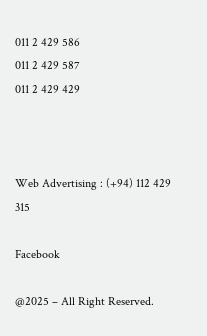011 2 429 586
011 2 429 587
011 2 429 429



Web Advertising : (+94) 112 429 315

Facebook

@2025 – All Right Reserved.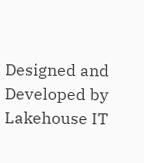Designed and Developed by Lakehouse IT